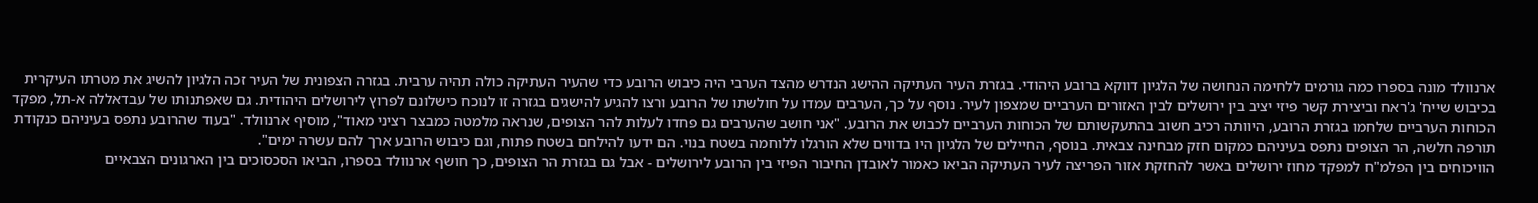ארנוולד מונה בספרו כמה גורמים ללחימה הנחושה של הלגיון דווקא ברובע היהודי. בגזרת העיר העתיקה ההישג הנדרש מהצד הערבי היה כיבוש הרובע כדי שהעיר העתיקה כולה תהיה ערבית. בגזרה הצפונית של העיר זכה הלגיון להשיג את מטרתו העיקרית בכיבוש שייח' ג'ראח וביצירת קשר פיזי יציב בין ירושלים לבין האזורים הערביים שמצפון לעיר. נוסף על כך, הערבים עמדו על חולשתו של הרובע ורצו להגיע להישגים בגזרה זו לנוכח כישלונם לפרוץ לירושלים היהודית. גם שאפתנותו של עבדאללה א-תל, מפקד הכוחות הערביים שלחמו בגזרת הרובע, היוותה רכיב חשוב בהתעקשותם של הכוחות הערביים לכבוש את הרובע. "אני חושב שהערבים גם פחדו לעלות להר הצופים, שנראה מלמטה כמבצר רציני מאוד", מוסיף ארנוולד. "בעוד שהרובע נתפס בעיניהם כנקודת תורפה חלשה, הר הצופים נתפס בעיניהם כמקום חזק מבחינה צבאית. בנוסף, החיילים של הלגיון היו בדווים שלא הורגלו ללוחמה בשטח בנוי. הם ידעו להילחם בשטח פתוח, וגם כיבוש הרובע ארך להם עשרה ימים".
הוויכוחים בין הפלמ"ח למפקד מחוז ירושלים באשר להחזקת אזור הפריצה לעיר העתיקה הביאו כאמור לאובדן החיבור הפיזי בין הרובע לירושלים - אבל גם בגזרת הר הצופים, כך חושף ארנוולד בספרו, הביאו הסכסוכים בין הארגונים הצבאיים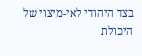בצד היהודי לאי-מיצוי של היכולת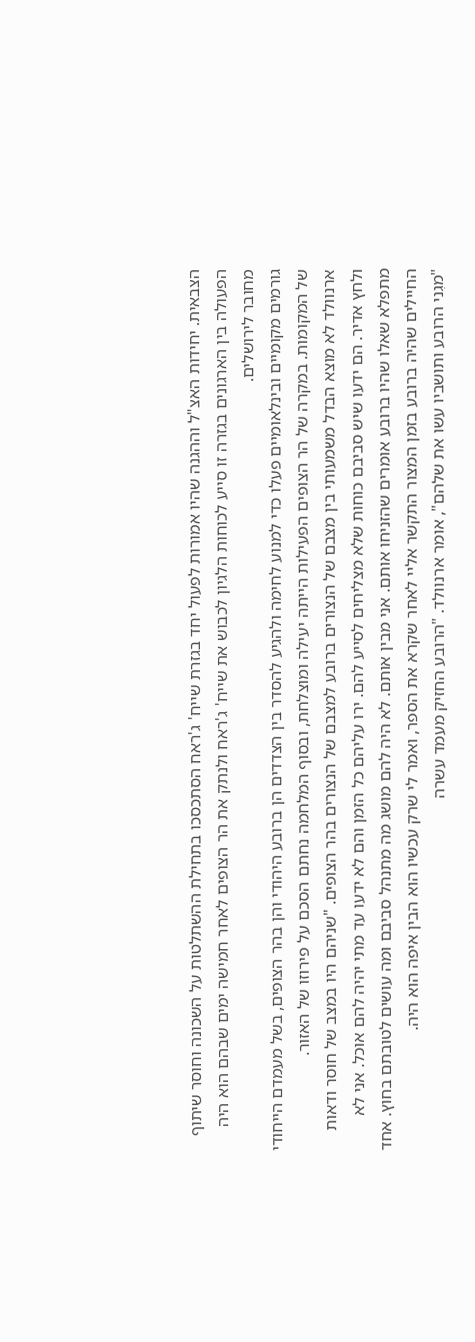הצבאית. יחידות האצ"ל וההגנה שהיו אמורות לפעול יחד בגזרת שייח' ג'ראח הסתכסכו בתחילת ההשתלטות על השכונה וחוסר שיתוף הפעולה בין הארגונים בגזרה זו סייע לכוחות הלגיון לכבוש את שייח' ג'ראח ולנתק את הר הצופים לאחר חמישה ימים שבהם הוא היה מחובר לירושלים.
גורמים מקומיים ובינלאומיים פעלו כדי למנוע לחימה ולהגיע להסדר בין הצדדים הן ברובע היהודי והן בהר הצופים, בשל מעמדם הייחודי של המקומות. במקרה של הר הצופים הפעילות הייתה יעילה ומוצלחת, ובסוף המלחמה נחתם הסכם על פירוזו של האזור.
ארנוולד לא מוצא הבדל משמעותי בין מצבם של הנצורים ברובע למצבם של הנצורים בהר הצופים. "שניהם היו במצב של חוסר ודאות ולחץ אדיר. הם ידעו שיש סביבם כוחות שלא מצליחים לסייע להם. ירו עליהם כל הזמן והם לא ידעו עד מתי יהיה להם אוכל. אני לא מתפלא שאלו שהיו ברובע אומרים שהזניחו אותם. אני מבין אותם. לא היה להם מושג מה מתנהל סביבם ומה עושים לטובתם בחוץ. אחד החיילים שהיה ברובע בזמן המצור התקשר אליי לאחר שקרא את הספר, ואמר לי שרק עכשיו הוא הבין איפה הוא היה.
"מגִני הרובע ותושביו עשו את שלהם", אומר ארנוולד. "הרובע החזיק מעמד עשרה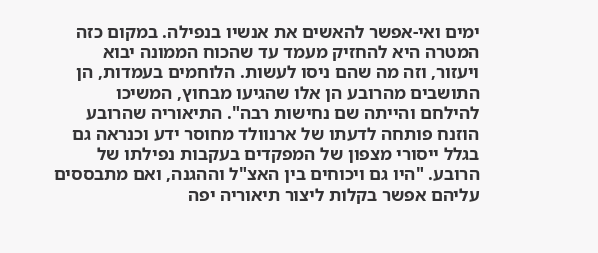ימים ואי-אפשר להאשים את אנשיו בנפילה. במקום כזה המטרה היא להחזיק מעמד עד שהכוח הממונה יבוא ויעזור, וזה מה שהם ניסו לעשות. הלוחמים בעמדות, הן התושבים מהרובע הן אלו שהגיעו מבחוץ, המשיכו להילחם והייתה שם נחישות רבה". התיאוריה שהרובע הוזנח פותחה לדעתו של ארנוולד מחוסר ידע וכנראה גם בגלל ייסורי מצפון של המפקדים בעקבות נפילתו של הרובע. "היו גם ויכוחים בין האצ"ל וההגנה, ואם מתבססים עליהם אפשר בקלות ליצור תיאוריה יפה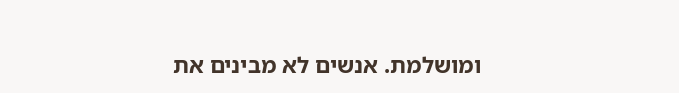ומושלמת. אנשים לא מבינים את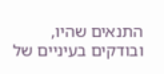התנאים שהיו, ובודקים בעיניים של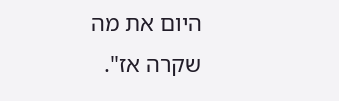היום את מה שקרה אז".